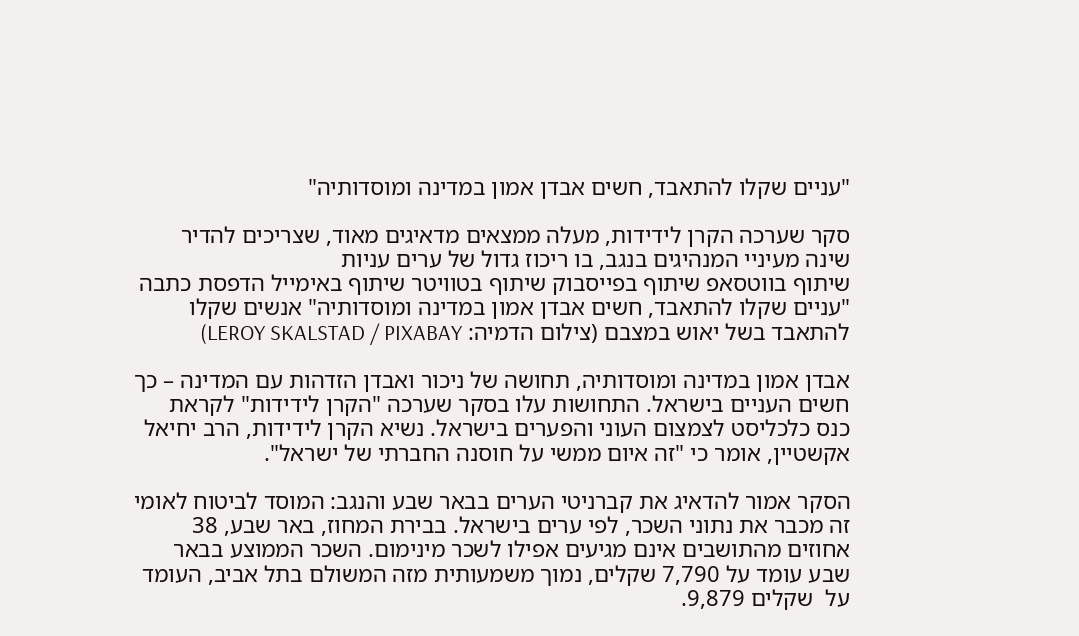"עניים שקלו להתאבד, חשים אבדן אמון במדינה ומוסדותיה"

סקר שערכה הקרן לידידות, מעלה ממצאים מדאיגים מאוד, שצריכים להדיר שינה מעיניי המנהיגים בנגב, בו ריכוז גדול של ערים עניות
שיתוף בווטסאפ שיתוף בפייסבוק שיתוף בטוויטר שיתוף באימייל הדפסת כתבה
"עניים שקלו להתאבד, חשים אבדן אמון במדינה ומוסדותיה" אנשים שקלו להתאבד בשל יאוש במצבם (צילום הדמיה: LEROY SKALSTAD / PIXABAY)

אבדן אמון במדינה ומוסדותיה, תחושה של ניכור ואבדן הזדהות עם המדינה – כך חשים העניים בישראל. התחושות עלו בסקר שערכה "הקרן לידידות" לקראת כנס כלכליסט לצמצום העוני והפערים בישראל. נשיא הקרן לידידות, הרב יחיאל אקשטיין, אומר כי "זה איום ממשי על חוסנה החברתי של ישראל".

הסקר אמור להדאיג את קברניטי הערים בבאר שבע והנגב: המוסד לביטוח לאומי זה מכבר את נתוני השכר, לפי ערים בישראל. בבירת המחוז, באר שבע, 38 אחוזים מהתושבים אינם מגיעים אפילו לשכר מינימום. השכר הממוצע בבאר שבע עומד על 7,790 שקלים, נמוך משמעותית מזה המשולם בתל אביב, העומד על  שקלים 9,879.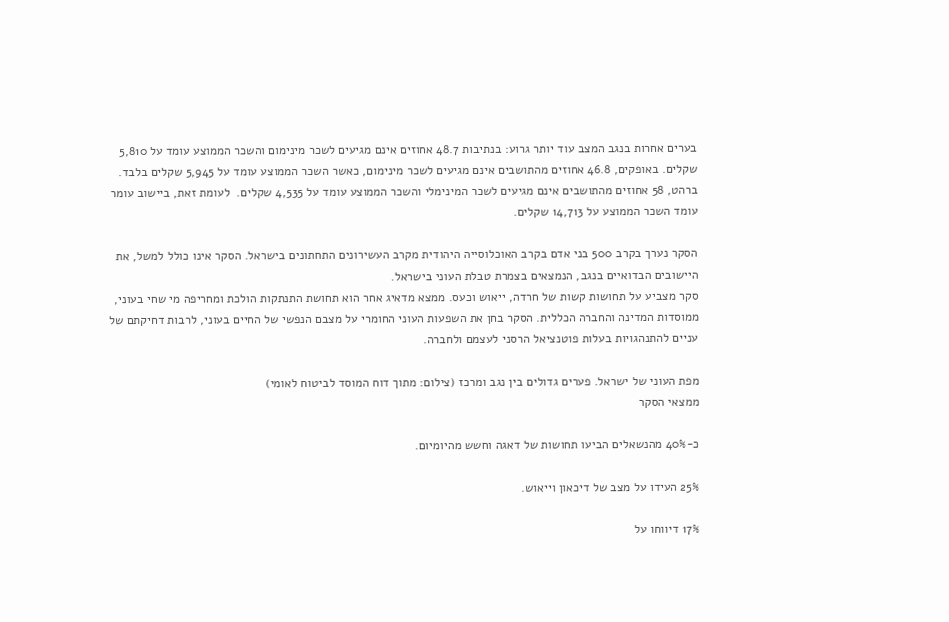בערים אחרות בנגב המצב עוד יותר גרוע: בנתיבות 48.7 אחוזים אינם מגיעים לשכר מינימום והשכר הממוצע עומד על 5,810 שקלים. באופקים, 46.8 אחוזים מהתושבים אינם מגיעים לשכר מינימום, כאשר השכר הממוצע עומד על 5,945 שקלים בלבד. ברהט, 58 אחוזים מהתושבים אינם מגיעים לשכר המינימלי והשכר הממוצע עומד על 4,535 שקלים.  לעומת זאת, ביישוב עומר עומד השכר הממוצע על 14,713 שקלים.

הסקר נערך בקרב 500 בני אדם בקרב האוכלוסייה היהודית מקרב העשירונים התחתונים בישראל. הסקר אינו כולל למשל, את היישובים הבדואיים בנגב, הנמצאים בצמרת טבלת העוני בישראל.
סקר מצביע על תחושות קשות של חרדה, ייאוש וכעס. ממצא מדאיג אחר הוא תחושת התנתקות הולכת ומחריפה מי שחי בעוני, ממוסדות המדינה והחברה הכללית. הסקר בחן את השפעות העוני החומרי על מצבם הנפשי של החיים בעוני, לרבות דחיקתם של עניים להתנהגויות בעלות פוטנציאל הרסני לעצמם ולחברה.

מפת העוני של ישראל. פערים גדולים בין נגב ומרכז (צילום: מתוך דוח המוסד לביטוח לאומי)
ממצאי הסקר

כ-40% מהנשאלים הביעו תחושות של דאגה וחשש מהיומיום.

25% העידו על מצב של דיכאון וייאוש.

17% דיווחו על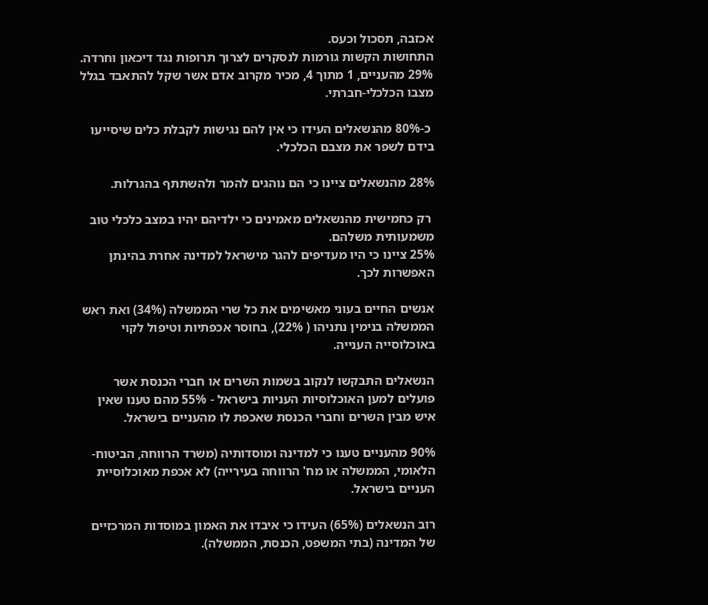אכזבה, תסכול וכעס.
התחושות הקשות גורמות לנסקרים לצרוך תרופות נגד דיכאון וחרדה.
29% מהעניים, 1 מתוך 4, מכיר מקרוב אדם אשר שקל להתאבד בגלל מצבו הכלכלי-חברתי.

 כ-80% מהנשאלים העידו כי אין להם נגישות לקבלת כלים שיסייעו בידם לשפר את מצבם הכלכלי.

28% מהנשאלים ציינו כי הם נוהגים להמר ולהשתתף בהגרלות.

 רק כחמישית מהנשאלים מאמינים כי ילדיהם יהיו במצב כלכלי טוב משמעותית משלהם.
25% ציינו כי היו מעדיפים להגר מישראל למדינה אחרת בהינתן האפשרות לכך.

אנשים החיים בעוני מאשימים את כל שרי הממשלה (34%) ואת ראש הממשלה בנימין נתניהו ( 22%), בחוסר אכפתיות וטיפול לקוי באוכלוסייה הענייה.

הנשאלים התבקשו לנקוב בשמות השרים או חברי הכנסת אשר פועלים למען האוכלוסיות העניות בישראל - 55% מהם טענו שאין איש מבין השרים וחברי הכנסת שאכפת לו מהעניים בישראל.

90% מהעניים טענו כי למדינה ומוסדותיה (משרד הרווחה, הביטוח-הלאומי, הממשלה או מח' הרווחה בעירייה) לא אכפת מאוכלוסיית העניים בישראל.

רוב הנשאלים (65%) העידו כי איבדו את האמון במוסדות המרכזיים של המדינה (בתי המשפט, הכנסת, הממשלה).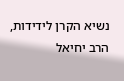נשיא הקרן לידידות, הרב יחיאל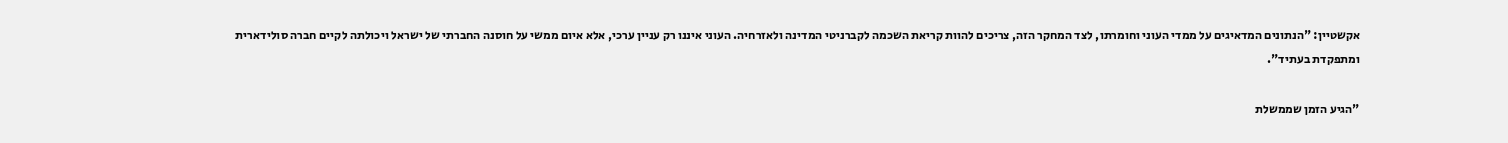אקשטיין: "הנתונים המדאיגים על ממדי העוני וחומרתו, לצד המחקר הזה, צריכים להוות קריאת השכמה לקברניטי המדינה ולאזרחיה. העוני איננו רק עניין ערכי, אלא איום ממשי על חוסנה החברתי של ישראל ויכולתה לקיים חברה סולידארית ומתפקדת בעתיד".

"הגיע הזמן שממשלת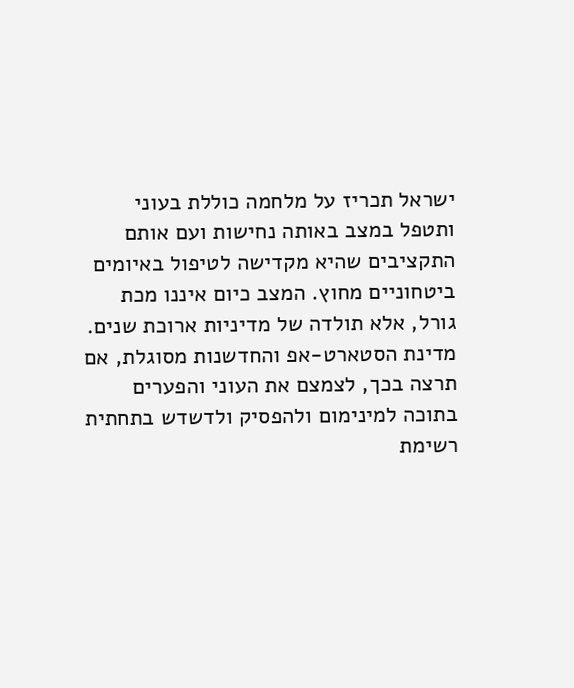ישראל תכריז על מלחמה כוללת בעוני ותטפל במצב באותה נחישות ועם אותם התקציבים שהיא מקדישה לטיפול באיומים ביטחוניים מחוץ. המצב כיום איננו מכת גורל, אלא תולדה של מדיניות ארוכת שנים. מדינת הסטארט-אפ והחדשנות מסוגלת, אם תרצה בכך, לצמצם את העוני והפערים בתוכה למינימום ולהפסיק ולדשדש בתחתית רשימת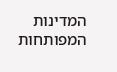המדינות המפותחות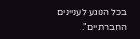בכל הנוגע לעניינים החברתיים".